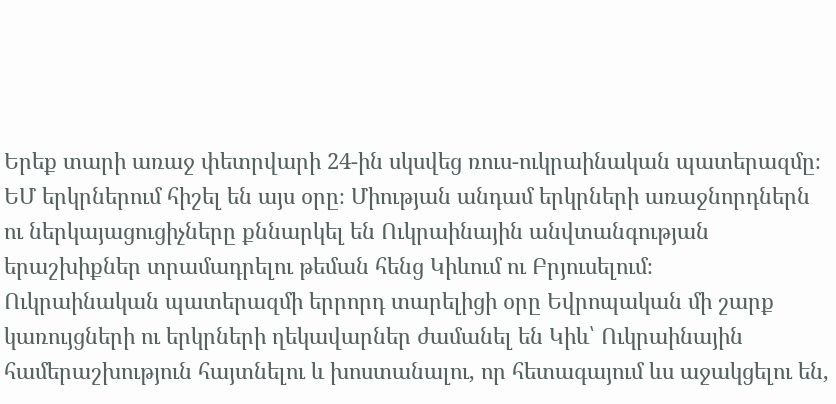Երեք տարի առաջ փետրվարի 24-ին սկսվեց ռուս-ուկրաինական պատերազմը։ ԵՄ երկրներում հիշել են այս օրը։ Միության անդամ երկրների առաջնորդներն ու ներկայացուցիչները քննարկել են Ուկրաինային անվտանգության երաշխիքներ տրամադրելու թեման հենց Կիևում ու Բրյուսելում։
Ուկրաինական պատերազմի երրորդ տարելիցի օրը Եվրոպական մի շարք կառույցների ու երկրների ղեկավարներ ժամանել են Կիև՝ Ուկրաինային համերաշխություն հայտնելու և խոստանալու, որ հետագայում ևս աջակցելու են,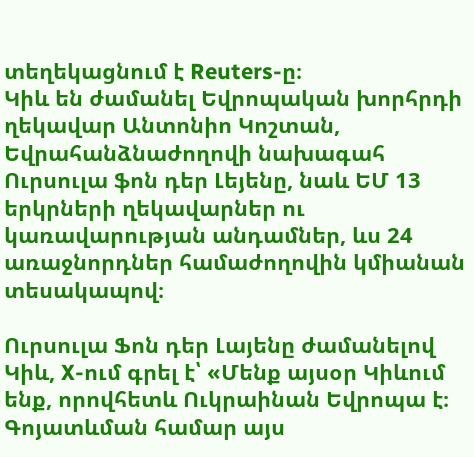տեղեկացնում է Reuters-ը։
Կիև են ժամանել Եվրոպական խորհրդի ղեկավար Անտոնիո Կոշտան, Եվրահանձնաժողովի նախագահ Ուրսուլա ֆոն դեր Լեյենը, նաև ԵՄ 13 երկրների ղեկավարներ ու կառավարության անդամներ, ևս 24 առաջնորդներ համաժողովին կմիանան տեսակապով։

Ուրսուլա Ֆոն դեր Լայենը ժամանելով Կիև, X-ում գրել է՝ «Մենք այսօր Կիևում ենք, որովհետև Ուկրաինան Եվրոպա է։ Գոյատևման համար այս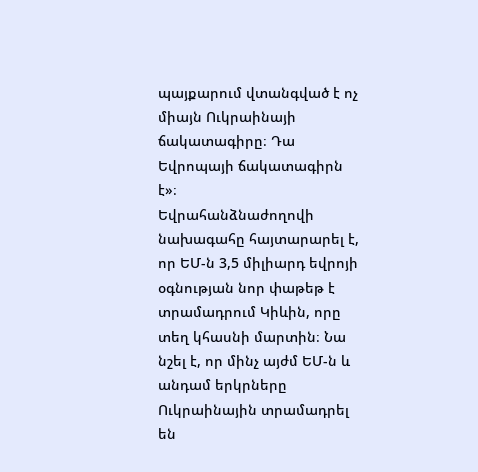պայքարում վտանգված է ոչ միայն Ուկրաինայի ճակատագիրը։ Դա Եվրոպայի ճակատագիրն է»։
Եվրահանձնաժողովի նախագահը հայտարարել է, որ ԵՄ-ն 3,5 միլիարդ եվրոյի օգնության նոր փաթեթ է տրամադրում Կիևին, որը տեղ կհասնի մարտին։ Նա նշել է, որ մինչ այժմ ԵՄ-ն և անդամ երկրները Ուկրաինային տրամադրել են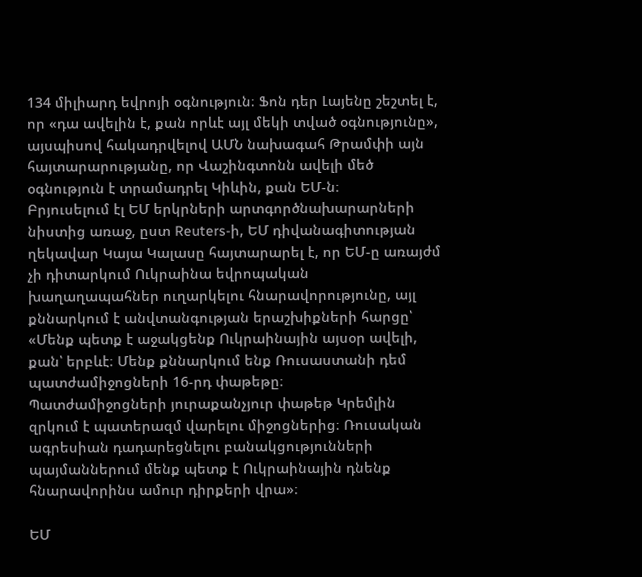134 միլիարդ եվրոյի օգնություն։ Ֆոն դեր Լայենը շեշտել է, որ «դա ավելին է, քան որևէ այլ մեկի տված օգնությունը», այսպիսով հակադրվելով ԱՄՆ նախագահ Թրամփի այն հայտարարությանը, որ Վաշինգտոնն ավելի մեծ օգնություն է տրամադրել Կիևին, քան ԵՄ-ն։
Բրյուսելում էլ ԵՄ երկրների արտգործնախարարների նիստից առաջ, ըստ Reuters-ի, ԵՄ դիվանագիտության ղեկավար Կայա Կալասը հայտարարել է, որ ԵՄ-ը առայժմ չի դիտարկում Ուկրաինա եվրոպական խաղաղապահներ ուղարկելու հնարավորությունը, այլ քննարկում է անվտանգության երաշխիքների հարցը՝
«Մենք պետք է աջակցենք Ուկրաինային այսօր ավելի, քան՝ երբևէ։ Մենք քննարկում ենք Ռուսաստանի դեմ պատժամիջոցների 16-րդ փաթեթը։
Պատժամիջոցների յուրաքանչյուր փաթեթ Կրեմլին զրկում է պատերազմ վարելու միջոցներից։ Ռուսական ագրեսիան դադարեցնելու բանակցությունների պայմաններում մենք պետք է Ուկրաինային դնենք հնարավորինս ամուր դիրքերի վրա»։

ԵՄ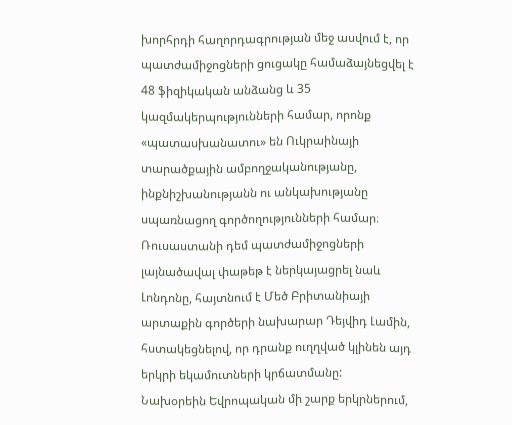խորհրդի հաղորդագրության մեջ ասվում է, որ պատժամիջոցների ցուցակը համաձայնեցվել է 48 ֆիզիկական անձանց և 35 կազմակերպությունների համար, որոնք «պատասխանատու» են Ուկրաինայի տարածքային ամբողջականությանը, ինքնիշխանությանն ու անկախությանը սպառնացող գործողությունների համար։
Ռուսաստանի դեմ պատժամիջոցների լայնածավալ փաթեթ է ներկայացրել նաև Լոնդոնը, հայտնում է Մեծ Բրիտանիայի արտաքին գործերի նախարար Դեյվիդ Լամին, հստակեցնելով, որ դրանք ուղղված կլինեն այդ երկրի եկամուտների կրճատմանը:
Նախօրեին Եվրոպական մի շարք երկրներում,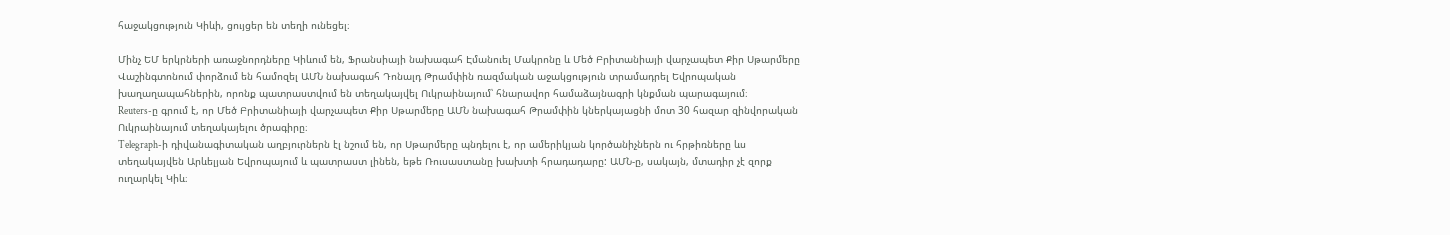հաջակցություն Կիևի, ցույցեր են տեղի ունեցել։

Մինչ ԵՄ երկրների առաջնորդները Կիևում են, Ֆրանսիայի նախագահ Էմանուել Մակրոնը և Մեծ Բրիտանիայի վարչապետ Քիր Սթարմերը Վաշինգտոնում փորձում են համոզել ԱՄՆ նախագահ Դոնալդ Թրամփին ռազմական աջակցություն տրամադրել Եվրոպական խաղաղապահներին, որոնք պատրաստվում են տեղակայվել Ուկրաինայում՝ հնարավոր համաձայնագրի կնքման պարագայում։
Reuters-ը գրում է, որ Մեծ Բրիտանիայի վարչապետ Քիր Սթարմերը ԱՄՆ նախագահ Թրամփին կներկայացնի մոտ 30 հազար զինվորական Ուկրաինայում տեղակայելու ծրագիրը։
Telegraph-ի դիվանագիտական աղբյուրներն էլ նշում են, որ Սթարմերը պնդելու է, որ ամերիկյան կործանիչներն ու հրթիռները ևս տեղակայվեն Արևելյան Եվրոպայում և պատրաստ լինեն, եթե Ռուսաստանը խախտի հրադադարը: ԱՄՆ-ը, սակայն, մտադիր չէ զորք ուղարկել Կիև։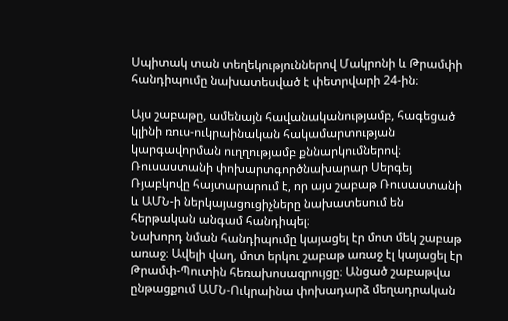Սպիտակ տան տեղեկություններով Մակրոնի և Թրամփի հանդիպումը նախատեսված է փետրվարի 24-ին։

Այս շաբաթը, ամենայն հավանականությամբ, հագեցած կլինի ռուս-ուկրաինական հակամարտության կարգավորման ուղղությամբ քննարկումներով։ Ռուսաստանի փոխարտգործնախարար Սերգեյ Ռյաբկովը հայտարարում է, որ այս շաբաթ Ռուսաստանի և ԱՄՆ-ի ներկայացուցիչները նախատեսում են հերթական անգամ հանդիպել։
Նախորդ նման հանդիպումը կայացել էր մոտ մեկ շաբաթ առաջ։ Ավելի վաղ, մոտ երկու շաբաթ առաջ էլ կայացել էր Թրամփ-Պուտին հեռախոսազրույցը։ Անցած շաբաթվա ընթացքում ԱՄՆ-Ուկրաինա փոխադարձ մեղադրական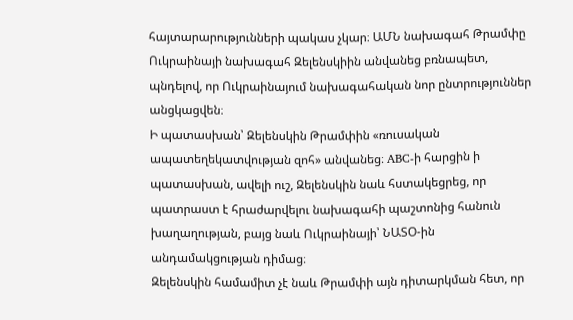հայտարարությունների պակաս չկար։ ԱՄՆ նախագահ Թրամփը Ուկրաինայի նախագահ Զելենսկիին անվանեց բռնապետ, պնդելով, որ Ուկրաինայում նախագահական նոր ընտրություններ անցկացվեն։
Ի պատասխան՝ Զելենսկին Թրամփին «ռուսական ապատեղեկատվության զոհ» անվանեց։ ABC-ի հարցին ի պատասխան, ավելի ուշ, Զելենսկին նաև հստակեցրեց, որ պատրաստ է հրաժարվելու նախագահի պաշտոնից հանուն խաղաղության, բայց նաև Ուկրաինայի՝ ՆԱՏՕ-ին անդամակցության դիմաց։
Զելենսկին համամիտ չէ նաև Թրամփի այն դիտարկման հետ, որ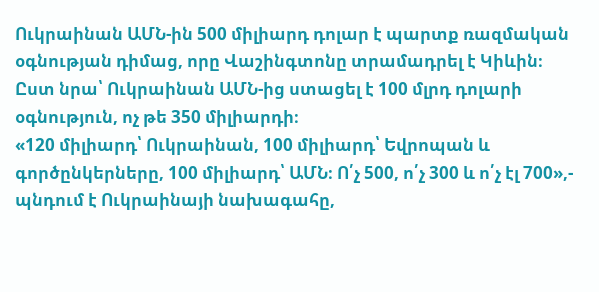Ուկրաինան ԱՄՆ-ին 500 միլիարդ դոլար է պարտք ռազմական օգնության դիմաց, որը Վաշինգտոնը տրամադրել է Կիևին։
Ըստ նրա՝ Ուկրաինան ԱՄՆ-ից ստացել է 100 մլրդ դոլարի օգնություն, ոչ թե 350 միլիարդի։
«120 միլիարդ՝ Ուկրաինան, 100 միլիարդ՝ Եվրոպան և գործընկերները, 100 միլիարդ՝ ԱՄՆ։ Ո՛չ 500, ո՛չ 300 և ո՛չ էլ 700»,- պնդում է Ուկրաինայի նախագահը,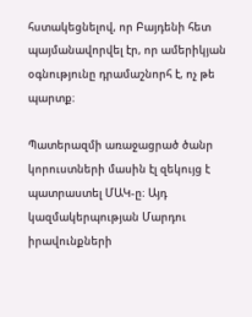հստակեցնելով, որ Բայդենի հետ պայմանավորվել էր, որ ամերիկյան օգնությունը դրամաշնորհ է, ոչ թե պարտք։

Պատերազմի առաջացրած ծանր կորուստների մասին էլ զեկույց է պատրաստել ՄԱԿ-ը։ Այդ կազմակերպության Մարդու իրավունքների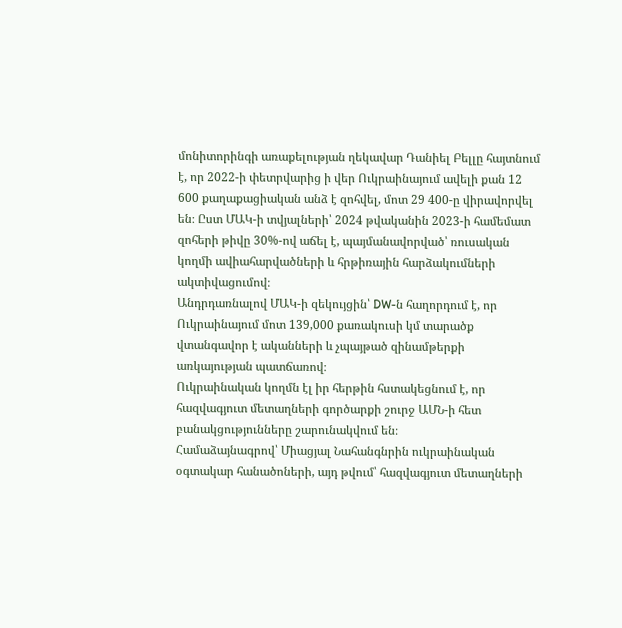մոնիտորինգի առաքելության ղեկավար Դանիել Բելլը հայտնում է, որ 2022-ի փետրվարից ի վեր Ուկրաինայում ավելի քան 12 600 քաղաքացիական անձ է զոհվել, մոտ 29 400-ը վիրավորվել են։ Ըստ ՄԱԿ-ի տվյալների՝ 2024 թվականին 2023-ի համեմատ զոհերի թիվը 30%-ով աճել է, պայմանավորված՝ ռուսական կողմի ավիահարվածների և հրթիռային հարձակումների ակտիվացումով։
Անդրդառնալով ՄԱԿ-ի զեկույցին՝ DW-ն հաղորդում է, որ Ուկրաինայում մոտ 139,000 քառակուսի կմ տարածք վտանգավոր է ականների և չպայթած զինամթերքի առկայության պատճառով։
Ուկրաինական կողմն էլ իր հերթին հստակեցնում է, որ հազվագյուտ մետաղների գործարքի շուրջ ԱՄՆ-ի հետ բանակցությունները շարունակվում են։
Համաձայնագրով՝ Միացյալ Նահանգնրին ուկրաինական օգտակար հանածոների, այդ թվում՝ հազվագյուտ մետաղների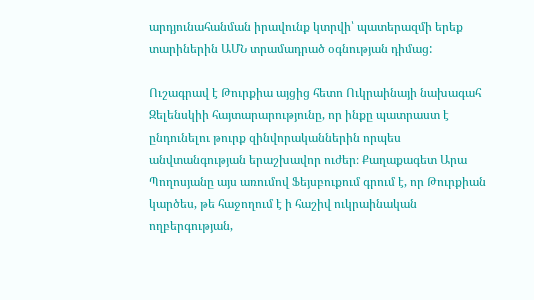արդյունահանման իրավունք կտրվի՝ պատերազմի երեք տարիներին ԱՄՆ տրամադրած օգնության դիմաց:

Ուշագրավ է Թուրքիա այցից հետո Ուկրաինայի նախագահ Զելենսկիի հայտարարությունը, որ ինքը պատրաստ է ընդունելու թուրք զինվորականներին որպես անվտանգության երաշխավոր ուժեր։ Քաղաքագետ Արա Պողոսյանը այս առումով Ֆեյսբուքում գրում է, որ Թուրքիան կարծես, թե հաջողում է ի հաշիվ ուկրաինական ողբերգության,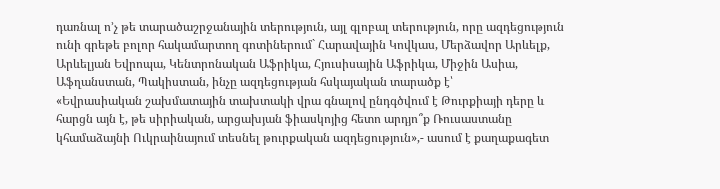դառնալ ո’չ թե տարածաշրջանային տերություն, այլ գլոբալ տերություն, որը ազդեցություն ունի գրեթե բոլոր հակամարտող գոտիներում` Հարավային Կովկաս, Մերձավոր Արևելք, Արևելյան Եվրոպա, Կենտրոնական Աֆրիկա, Հյուսիսային Աֆրիկա, Միջին Ասիա, Աֆղանստան, Պակիստան, ինչը ազդեցության հսկայական տարածք է՝
«Եվրասիական շախմատային տախտակի վրա գնալով ընդգծվում է Թուրքիայի դերը և հարցն այն է, թե սիրիական, արցախյան ֆիասկոյից հետո արդյո՞ք Ռուսաստանը կհամաձայնի Ուկրաինայում տեսնել թուրքական ազդեցություն»,- ասում է քաղաքագետ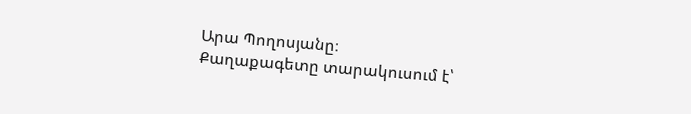Արա Պողոսյանը։
Քաղաքագետը տարակուսում է՝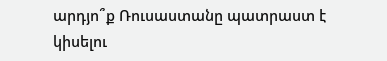արդյո՞ք Ռուսաստանը պատրաստ է կիսելու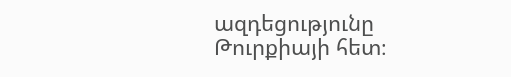ազդեցությունը Թուրքիայի հետ։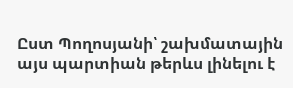Ըստ Պողոսյանի՝ շախմատային այս պարտիան թերևս լինելու է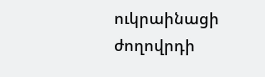ուկրաինացի ժողովրդի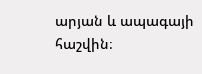արյան և ապագայի հաշվին։